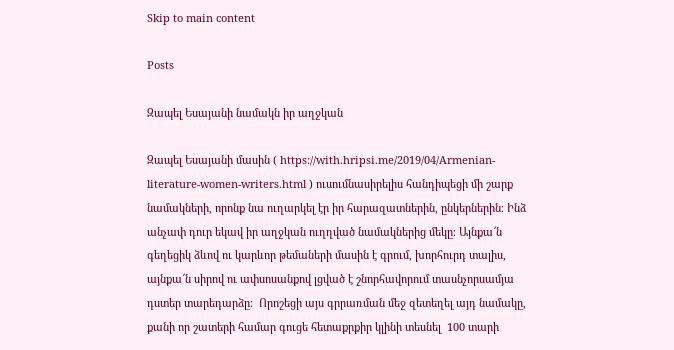Skip to main content

Posts

Զապել Եսայանի նամակն իր աղջկան

Զապել Եսայանի մասին ( https://with.hripsi.me/2019/04/Armenian-literature-women-writers.html ) ուսումնասիրելիս հանդիպեցի մի շարք նամակների, որոնք նա ուղարկել էր իր հարազատներին, ընկերներին։ Ինձ անչափ դուր եկավ իր աղջկան ուղղված նամակներից մեկը։ Այնքա՜ն գեղեցիկ ձևով ու կարևոր թեմաների մասին է գրում, խորհուրդ տալիս, այնքա՜ն սիրով ու ափսոսանքով լցված է շնորհավորում տասնչորսամյա դստեր տարեդարձը։  Որոշեցի այս գրրառման մեջ զետեղել այդ նամակը, քանի որ շատերի համար գուցե հետաքրքիր կլինի տեսնել  100 տարի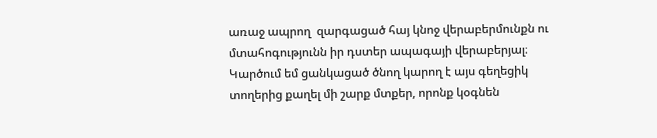առաջ ապրող  զարգացած հայ կնոջ վերաբերմունքն ու մտահոգությունն իր դստեր ապագայի վերաբերյալ։ Կարծում եմ ցանկացած ծնող կարող է այս գեղեցիկ տողերից քաղել մի շարք մտքեր, որոնք կօգնեն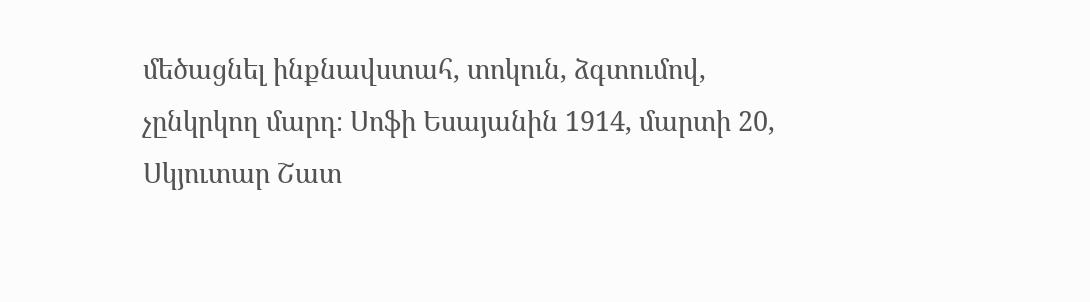մեծացնել ինքնավստահ, տոկուն, ձգտումով, չընկրկող մարդ։ Սոֆի Եսայանին 1914, մարտի 20, Սկյուտար Շատ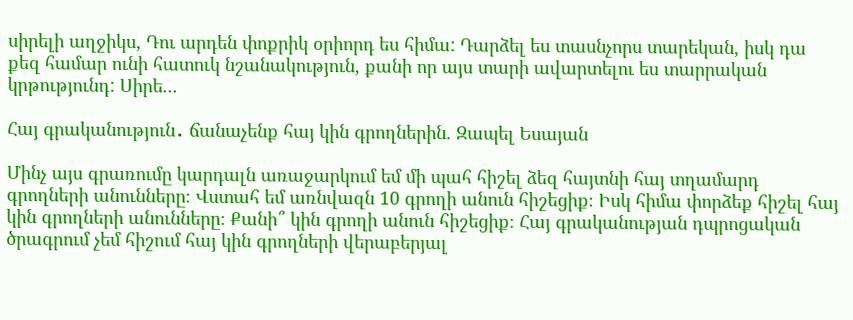սիրելի աղջիկս, Դու արդեն փոքրիկ օրիորդ ես հիմա: Դարձել ես տասնչորս տարեկան, իսկ դա քեզ համար ունի հատուկ նշանակություն, քանի որ այս տարի ավարտելու ես տարրական կրթությունդ: Սիրե...

Հայ գրականություն․ ճանաչենք հայ կին գրողներին. Զապել Եսայան

Մինչ այս գրառումը կարդալն առաջարկում եմ մի պահ հիշել ձեզ հայտնի հայ տղամարդ գրողների անունները։ Վստահ եմ առնվազն 10 գրողի անուն հիշեցիք։ Իսկ հիմա փորձեք հիշել հայ կին գրողների անունները։ Քանի՞ կին գրողի անուն հիշեցիք։ Հայ գրականության դպրոցական ծրագրում չեմ հիշում հայ կին գրողների վերաբերյալ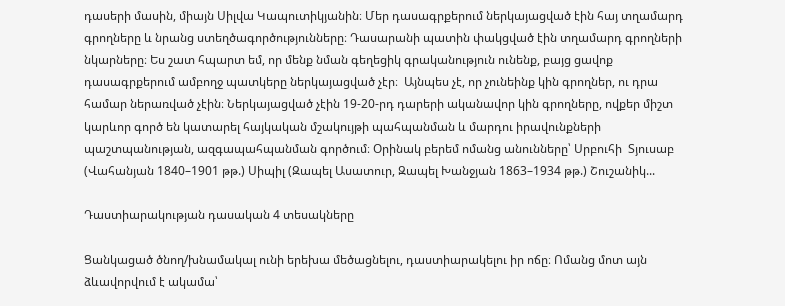դասերի մասին, միայն Սիլվա Կապուտիկյանին։ Մեր դասագրքերում ներկայացված էին հայ տղամարդ գրողները և նրանց ստեղծագործությունները։ Դասարանի պատին փակցված էին տղամարդ գրողների նկարները։ Ես շատ հպարտ եմ, որ մենք նման գեղեցիկ գրականություն ունենք, բայց ցավոք դասագրքերում ամբողջ պատկերը ներկայացված չէր։  Այնպես չէ, որ չունեինք կին գրողներ, ու դրա համար ներառված չէին։ Ներկայացված չէին 19-20-րդ դարերի ականավոր կին գրողները, ովքեր միշտ կարևոր գործ են կատարել հայկական մշակույթի պահպանման և մարդու իրավունքների պաշտպանության, ազգապահպանման գործում։ Օրինակ բերեմ ոմանց անունները՝ Սրբուհի  Տյուսաբ (Վահանյան 1840–1901 թթ.) Սիպիլ (Զապել Ասատուր, Զապել Խանջյան 1863–1934 թթ.) Շուշանիկ...

Դաստիարակության դասական 4 տեսակները

Ցանկացած ծնող/խնամակալ ունի երեխա մեծացնելու, դաստիարակելու իր ոճը։ Ոմանց մոտ այն ձևավորվում է ակամա՝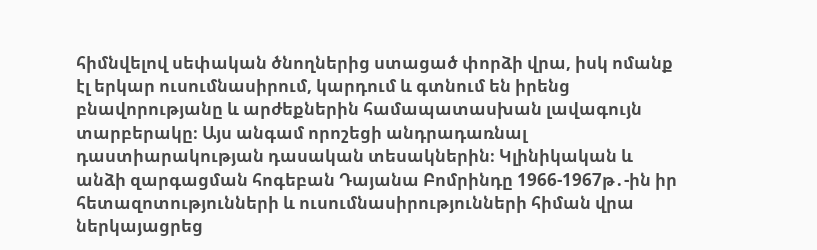հիմնվելով սեփական ծնողներից ստացած փորձի վրա, իսկ ոմանք էլ երկար ուսումնասիրում, կարդում և գտնում են իրենց բնավորությանը և արժեքներին համապատասխան լավագույն տարբերակը։ Այս անգամ որոշեցի անդրադառնալ դաստիարակության դասական տեսակներին։ Կլինիկական և անձի զարգացման հոգեբան Դայանա Բոմրինդը 1966-1967թ․-ին իր հետազոտությունների և ուսումնասիրությունների հիման վրա ներկայացրեց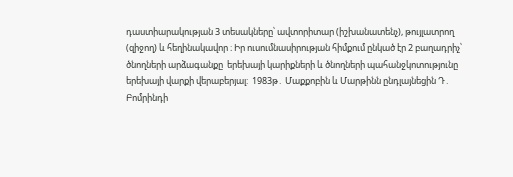դաստիարակության 3 տեսակները՝ ավտորիտար (իշխանատենչ), թույլատրող (զիջող) և հեղինակավոր ։ Իր ուսումնասիրության հիմքում ընկած էր 2 բաղադրիչ՝  ծնողների արձագանքը  երեխայի կարիքների և ծնողների պահանջկոտությունը  երեխայի վարքի վերաբերյալ:  1983թ․ Մաքքոբին և Մարթինն ընդլայնեցին Դ․ Բոմրինդի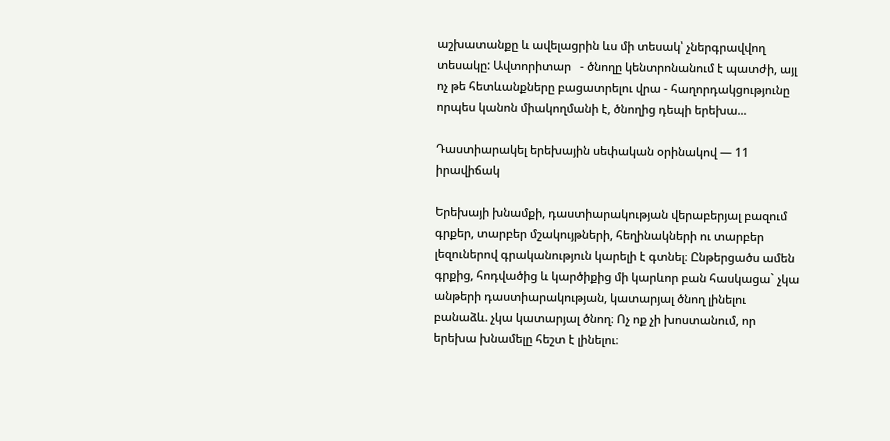աշխատանքը և ավելացրին ևս մի տեսակ՝ չներգրավվող տեսակը: Ավտորիտար   - ծնողը կենտրոնանում է պատժի, այլ ոչ թե հետևանքները բացատրելու վրա - հաղորդակցությունը որպես կանոն միակողմանի է, ծնողից դեպի երեխա...

Դաստիարակել երեխային սեփական օրինակով — 11 իրավիճակ

Երեխայի խնամքի, դաստիարակության վերաբերյալ բազում գրքեր, տարբեր մշակույթների, հեղինակների ու տարբեր լեզուներով գրականություն կարելի է գտնել։ Ընթերցածս ամեն գրքից, հոդվածից և կարծիքից մի կարևոր բան հասկացա` չկա անթերի դաստիարակության, կատարյալ ծնող լինելու բանաձև. չկա կատարյալ ծնող։ Ոչ ոք չի խոստանում, որ երեխա խնամելը հեշտ է լինելու։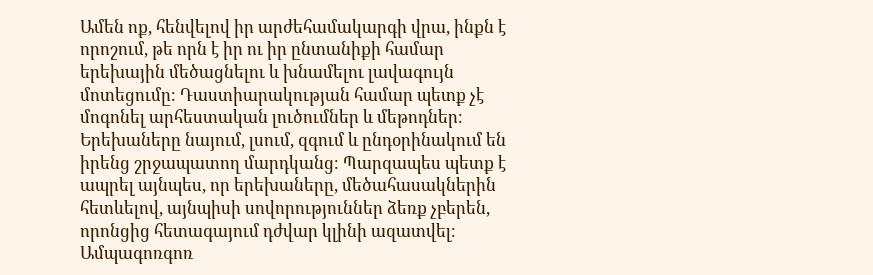Ամեն ոք, հենվելով իր արժեհամակարգի վրա, ինքն է որոշում, թե որն է իր ու իր ընտանիքի համար երեխային մեծացնելու և խնամելու լավագույն մոտեցումը։ Դաստիարակության համար պետք չէ մոգոնել արհեստական լուծումներ և մեթոդներ։ Երեխաները նայում, լսում, զգում և ընդօրինակում են իրենց շրջապատող մարդկանց։ Պարզապես պետք է ապրել այնպես, որ երեխաները, մեծահասակներին հետևելով, այնպիսի սովորություններ ձեռք չբերեն, որոնցից հետագայում դժվար կլինի ազատվել։ Ամպագոռգոռ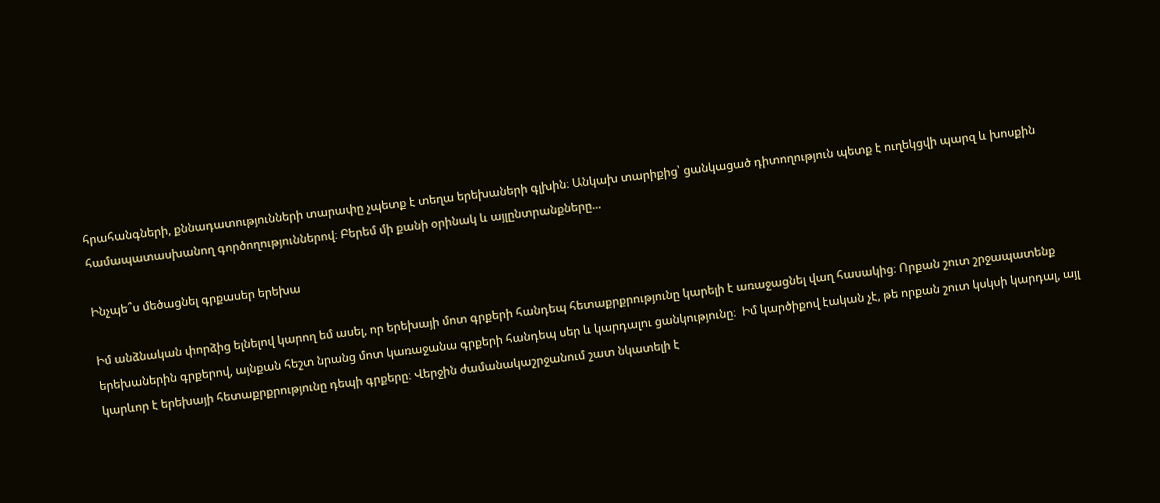հրահանգների, քննադատությունների տարափը չպետք է տեղա երեխաների գլխին։ Անկախ տարիքից՝ ցանկացած դիտողություն պետք է ուղեկցվի պարզ և խոսքին համապատասխանող գործողություններով։ Բերեմ մի քանի օրինակ և այլընտրանքները...

Ինչպե՞ս մեծացնել գրքասեր երեխա

Իմ անձնական փորձից ելնելով կարող եմ ասել, որ երեխայի մոտ գրքերի հանդեպ հետաքրքրությունը կարելի է առաջացնել վաղ հասակից։ Որքան շուտ շրջապատենք երեխաներին գրքերով, այնքան հեշտ նրանց մոտ կառաջանա գրքերի հանդեպ սեր և կարդալու ցանկությունը։  Իմ կարծիքով էական չէ, թե որքան շուտ կսկսի կարդալ, այլ կարևոր է երեխայի հետաքրքրությունը դեպի գրքերը։ Վերջին ժամանակաշրջանում շատ նկատելի է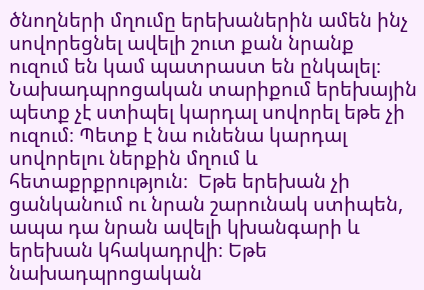ծնողների մղումը երեխաներին ամեն ինչ սովորեցնել ավելի շուտ քան նրանք ուզում են կամ պատրաստ են ընկալել։   Նախադպրոցական տարիքում երեխային պետք չէ ստիպել կարդալ սովորել եթե չի ուզում։ Պետք է նա ունենա կարդալ սովորելու ներքին մղում և հետաքրքրություն։  Եթե երեխան չի ցանկանում ու նրան շարունակ ստիպեն, ապա դա նրան ավելի կխանգարի և երեխան կհակադրվի։ Եթե նախադպրոցական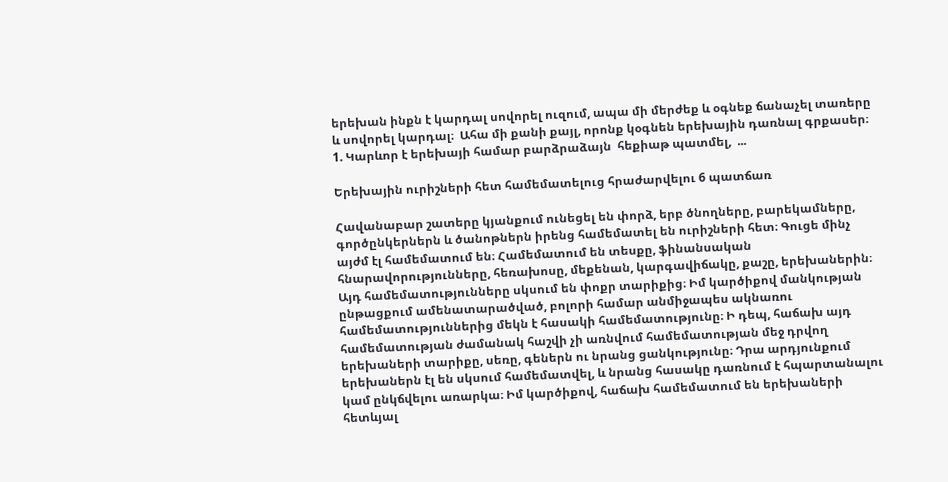երեխան ինքն է կարդալ սովորել ուզում, ապա մի մերժեք և օգնեք ճանաչել տառերը և սովորել կարդալ։  Ահա մի քանի քայլ, որոնք կօգնեն երեխային դառնալ գրքասեր։ 1. Կարևոր է երեխայի համար բարձրաձայն  հեքիաթ պատմել,  ...

Երեխային ուրիշների հետ համեմատելուց հրաժարվելու 6 պատճառ

Հավանաբար շատերը կյանքում ունեցել են փորձ, երբ ծնողները, բարեկամները, գործընկերներն և ծանոթներն իրենց համեմատել են ուրիշների հետ։ Գուցե մինչ այժմ էլ համեմատում են։ Համեմատում են տեսքը, ֆինանսական հնարավորությունները, հեռախոսը, մեքենան, կարգավիճակը, քաշը, երեխաներին։ Այդ համեմատությունները սկսում են փոքր տարիքից։ Իմ կարծիքով մանկության ընթացքում ամենատարածված, բոլորի համար անմիջապես ակնառու համեմատություններից մեկն է հասակի համեմատությունը։ Ի դեպ, հաճախ այդ համեմատության ժամանակ հաշվի չի առնվում համեմատության մեջ դրվող երեխաների տարիքը, սեռը, գեներն ու նրանց ցանկությունը։ Դրա արդյունքում երեխաներն էլ են սկսում համեմատվել, և նրանց հասակը դառնում է հպարտանալու կամ ընկճվելու առարկա։ Իմ կարծիքով, հաճախ համեմատում են երեխաների հետևյալ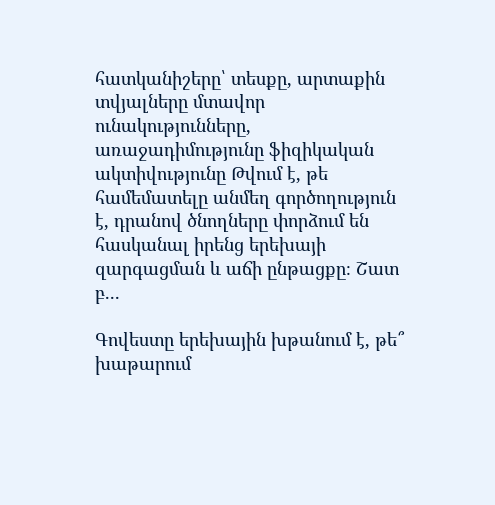հատկանիշերը՝ տեսքը, արտաքին տվյալները մտավոր ունակությունները, առաջադիմությունը ֆիզիկական ակտիվությունը Թվում է, թե համեմատելը անմեղ գործողություն է, դրանով ծնողները փորձում են հասկանալ իրենց երեխայի զարգացման և աճի ընթացքը։ Շատ բ...

Գովեստը երեխային խթանում է, թե՞ խաթարում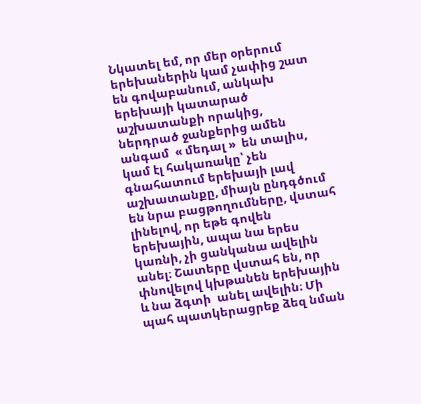Նկատել եմ, որ մեր օրերում երեխաներին կամ չափից շատ են գովաբանում, անկախ երեխայի կատարած աշխատանքի որակից, ներդրած ջանքերից ամեն անգամ  « մեդալ »  են տալիս, կամ էլ հակառակը՝ չեն գնահատում երեխայի լավ աշխատանքը, միայն ընդգծում են նրա բացթողումները, վստահ լինելով, որ եթե գովեն երեխային, ապա նա երես կառնի, չի ցանկանա ավելին անել։ Շատերը վստահ են, որ փնովելով կխթանեն երեխային և նա ձգտի  անել ավելին։ Մի պահ պատկերացրեք ձեզ նման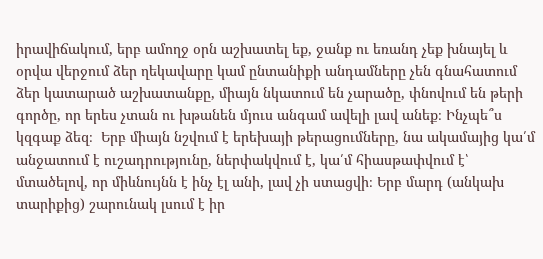իրավիճակում, երբ ամողջ օրն աշխատել եք, ջանք ու եռանդ չեք խնայել և օրվա վերջում ձեր ղեկավարը կամ ընտանիքի անդամները չեն գնահատում ձեր կատարած աշխատանքը, միայն նկատում են չարածը, փնովում են թերի գործը, որ երես չտան ու խթանեն մյուս անգամ ավելի լավ անեք։ Ինչպե՞ս կզգաք ձեզ։  Երբ միայն նշվում է երեխայի թերացումները, նա ակամայից կա՛մ անջատում է ուշադրությունը, ներփակվում է, կա՛մ հիասթափվում է՝ մտածելով, որ միևնույնն է ինչ էլ անի, լավ չի ստացվի։ Երբ մարդ (անկախ տարիքից) շարունակ լսում է իր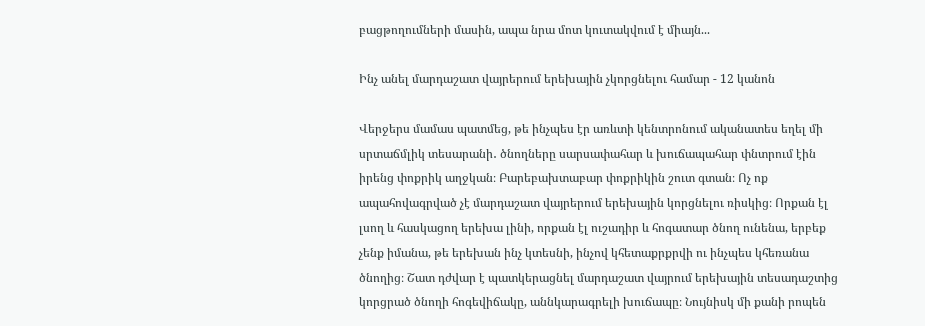բացթողումների մասին, ապա նրա մոտ կուտակվում է միայն...

Ինչ անել մարդաշատ վայրերում երեխային չկորցնելու համար - 12 կանոն

Վերջերս մամաս պատմեց, թե ինչպես էր առևտի կենտրոնում ականատես եղել մի սրտաճմլիկ տեսարանի․ ծնողները սարսափահար և խուճապահար փնտրում էին իրենց փոքրիկ աղջկան։ Բարեբախտաբար փոքրիկին շուտ գտան։ Ոչ ոք ապահովագրված չէ մարդաշատ վայրերում երեխային կորցնելու ռիսկից։ Որքան էլ լսող և հասկացող երեխա լինի, որքան էլ ուշադիր և հոգատար ծնող ունենա, երբեք չենք իմանա, թե երեխան ինչ կտեսնի, ինչով կհետաքրքրվի ու ինչպես կհեռանա ծնողից։ Շատ դժվար է պատկերացնել մարդաշատ վայրում երեխային տեսադաշտից կորցրած ծնողի հոգեվիճակը, աննկարագրելի խուճապը։ Նույնիսկ մի քանի րոպեն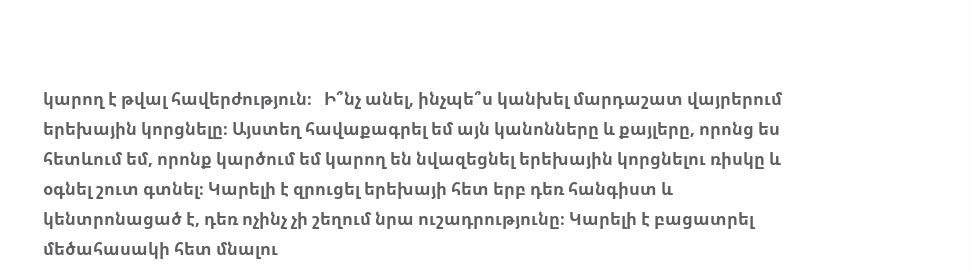կարող է թվալ հավերժություն։   Ի՞նչ անել, ինչպե՞ս կանխել մարդաշատ վայրերում երեխային կորցնելը։ Այստեղ հավաքագրել եմ այն կանոնները և քայլերը, որոնց ես հետևում եմ, որոնք կարծում եմ կարող են նվազեցնել երեխային կորցնելու ռիսկը և օգնել շուտ գտնել։ Կարելի է զրուցել երեխայի հետ երբ դեռ հանգիստ և կենտրոնացած է, դեռ ոչինչ չի շեղում նրա ուշադրությունը։ Կարելի է բացատրել մեծահասակի հետ մնալու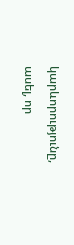կարևորությունը, ասել, որ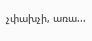չփախչի, առա...